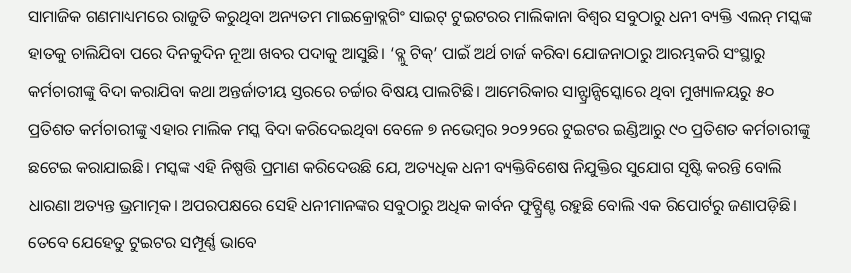ସାମାଜିକ ଗଣମାଧ୍ୟମରେ ରାଜୁତି କରୁଥିବା ଅନ୍ୟତମ ମାଇକ୍ରୋବ୍ଲଗିଂ ସାଇଟ୍ ଟୁଇଟରର ମାଲିକାନା ବିଶ୍ୱର ସବୁଠାରୁ ଧନୀ ବ୍ୟକ୍ତି ଏଲନ୍ ମସ୍କଙ୍କ ହାତକୁ ଚାଲିଯିବା ପରେ ଦିନକୁଦିନ ନୂଆ ଖବର ପଦାକୁ ଆସୁଛି। ‘ବ୍ଲୁ ଟିକ୍’ ପାଇଁ ଅର୍ଥ ଚାର୍ଜ କରିବା ଯୋଜନାଠାରୁ ଆରମ୍ଭକରି ସଂସ୍ଥାରୁ କର୍ମଚାରୀଙ୍କୁ ବିଦା କରାଯିବା କଥା ଅନ୍ତର୍ଜାତୀୟ ସ୍ତରରେ ଚର୍ଚ୍ଚାର ବିଷୟ ପାଲଟିଛି। ଆମେରିକାର ସାନ୍ଫ୍ରାନ୍ସିସ୍କୋରେ ଥିବା ମୁଖ୍ୟାଳୟରୁ ୫୦ ପ୍ରତିଶତ କର୍ମଚାରୀଙ୍କୁ ଏହାର ମାଲିକ ମସ୍କ ବିଦା କରିଦେଇଥିବା ବେଳେ ୭ ନଭେମ୍ବର ୨୦୨୨ରେ ଟୁଇଟର ଇଣ୍ଡିଆରୁ ୯୦ ପ୍ରତିଶତ କର୍ମଚାରୀଙ୍କୁ ଛଟେଇ କରାଯାଇଛି। ମସ୍କଙ୍କ ଏହି ନିଷ୍ପତ୍ତି ପ୍ରମାଣ କରିଦେଉଛି ଯେ, ଅତ୍ୟଧିକ ଧନୀ ବ୍ୟକ୍ତିବିଶେଷ ନିଯୁକ୍ତିର ସୁଯୋଗ ସୃଷ୍ଟି କରନ୍ତି ବୋଲି ଧାରଣା ଅତ୍ୟନ୍ତ ଭ୍ରମାତ୍ମକ। ଅପରପକ୍ଷରେ ସେହି ଧନୀମାନଙ୍କର ସବୁଠାରୁ ଅଧିକ କାର୍ବନ ଫୁଟ୍ପ୍ରିଣ୍ଟ ରହୁଛି ବୋଲି ଏକ ରିପୋର୍ଟରୁ ଜଣାପଡ଼ିଛି। ତେବେ ଯେହେତୁ ଟୁଇଟର ସମ୍ପୂର୍ଣ୍ଣ ଭାବେ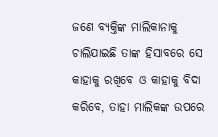ଜଣେ ବ୍ୟକ୍ତିଙ୍କ ମାଲିକାନାକୁ ଚାଲିଯାଇଛି ତାଙ୍କ ହିସାବରେ ସେ କାହାକୁ ରଖିବେ ଓ କାହାକୁ ବିଦା କରିବେ, ତାହା ମାଲିକଙ୍କ ଉପରେ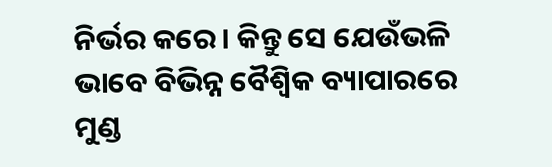ନିର୍ଭର କରେ। କିନ୍ତୁ ସେ ଯେଉଁଭଳି ଭାବେ ବିଭିନ୍ନ ବୈଶ୍ୱିକ ବ୍ୟାପାରରେ ମୁଣ୍ଡ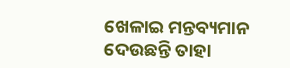ଖେଳାଇ ମନ୍ତବ୍ୟମାନ ଦେଉଛନ୍ତି ତାହା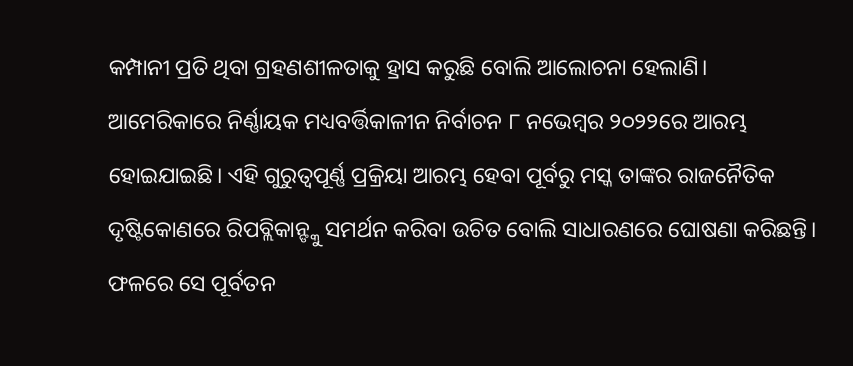କମ୍ପାନୀ ପ୍ରତି ଥିବା ଗ୍ରହଣଶୀଳତାକୁ ହ୍ରାସ କରୁଛି ବୋଲି ଆଲୋଚନା ହେଲାଣି।
ଆମେରିକାରେ ନିର୍ଣ୍ଣାୟକ ମଧ୍ୟବର୍ତ୍ତିକାଳୀନ ନିର୍ବାଚନ ୮ ନଭେମ୍ବର ୨୦୨୨ରେ ଆରମ୍ଭ ହୋଇଯାଇଛି। ଏହି ଗୁରୁତ୍ୱପୂର୍ଣ୍ଣ ପ୍ରକ୍ରିୟା ଆରମ୍ଭ ହେବା ପୂର୍ବରୁ ମସ୍କ ତାଙ୍କର ରାଜନୈତିକ ଦୃଷ୍ଟିକୋଣରେ ରିପବ୍ଲିକାନ୍ଙ୍କୁ ସମର୍ଥନ କରିବା ଉଚିତ ବୋଲି ସାଧାରଣରେ ଘୋଷଣା କରିଛନ୍ତି। ଫଳରେ ସେ ପୂର୍ବତନ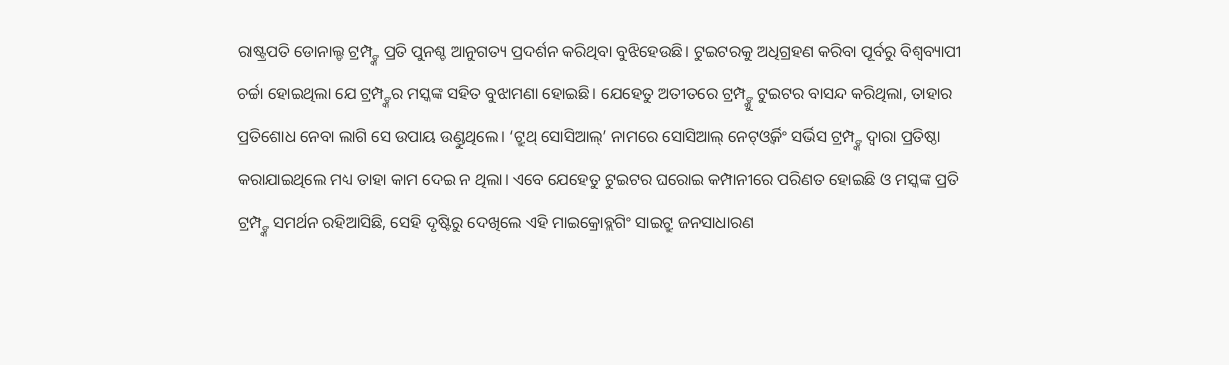ରାଷ୍ଟ୍ରପତି ଡୋନାଲ୍ଡ ଟ୍ରମ୍ପ୍ଙ୍କ ପ୍ରତି ପୁନଶ୍ଚ ଆନୁଗତ୍ୟ ପ୍ରଦର୍ଶନ କରିଥିବା ବୁଝିହେଉଛି। ଟୁଇଟରକୁ ଅଧିଗ୍ରହଣ କରିବା ପୂର୍ବରୁ ବିଶ୍ୱବ୍ୟାପୀ ଚର୍ଚ୍ଚା ହୋଇଥିଲା ଯେ ଟ୍ରମ୍ପ୍ଙ୍କର ମସ୍କଙ୍କ ସହିତ ବୁଝାମଣା ହୋଇଛି। ଯେହେତୁ ଅତୀତରେ ଟ୍ରମ୍ପ୍ଙ୍କୁ ଟୁଇଟର ବାସନ୍ଦ କରିଥିଲା, ତାହାର ପ୍ରତିଶୋଧ ନେବା ଲାଗି ସେ ଉପାୟ ଉଣ୍ଡୁଥିଲେ। ‘ଟ୍ରୁଥ୍ ସୋସିଆଲ୍’ ନାମରେ ସୋସିଆଲ୍ ନେଟ୍ଓ୍ବର୍କିଂ ସର୍ଭିସ ଟ୍ରମ୍ପ୍ଙ୍କ ଦ୍ୱାରା ପ୍ରତିଷ୍ଠା କରାଯାଇଥିଲେ ମଧ୍ୟ ତାହା କାମ ଦେଇ ନ ଥିଲା। ଏବେ ଯେହେତୁ ଟୁଇଟର ଘରୋଇ କମ୍ପାନୀରେ ପରିଣତ ହୋଇଛି ଓ ମସ୍କଙ୍କ ପ୍ରତି ଟ୍ରମ୍ପ୍ଙ୍କ ସମର୍ଥନ ରହିଆସିଛି, ସେହି ଦୃଷ୍ଟିରୁ ଦେଖିଲେ ଏହି ମାଇକ୍ରୋବ୍ଲଗିଂ ସାଇଟ୍ରୁ ଜନସାଧାରଣ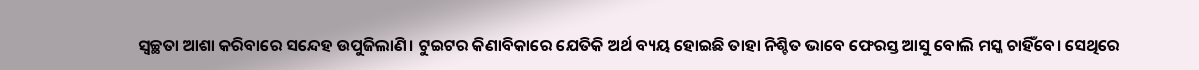ସ୍ବଚ୍ଛତା ଆଶା କରିବାରେ ସନ୍ଦେହ ଉପୁଜିଲାଣି। ଟୁଇଟର କିଣାବିକାରେ ଯେତିକି ଅର୍ଥ ବ୍ୟୟ ହୋଇଛି ତାହା ନିଶ୍ଚିତ ଭାବେ ଫେରସ୍ତ ଆସୁ ବୋଲି ମସ୍କ ଚାହିଁବେ। ସେଥିରେ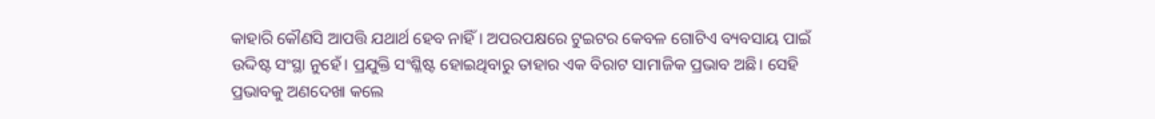କାହାରି କୌଣସି ଆପତ୍ତି ଯଥାର୍ଥ ହେବ ନାହିଁ। ଅପରପକ୍ଷରେ ଟୁଇଟର କେବଳ ଗୋଟିଏ ବ୍ୟବସାୟ ପାଇଁ ଉଦ୍ଦିଷ୍ଟ ସଂସ୍ଥା ନୁହେଁ। ପ୍ରଯୁକ୍ତି ସଂଶ୍ଳିଷ୍ଟ ହୋଇଥିବାରୁ ତାହାର ଏକ ବିରାଟ ସାମାଜିକ ପ୍ରଭାବ ଅଛି। ସେହି ପ୍ରଭାବକୁ ଅଣଦେଖା କଲେ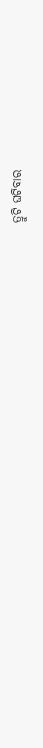ତ୍ରୁଟି ଘଟିବାର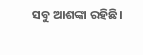ସବୁ ଆଶଙ୍କା ରହିଛି।